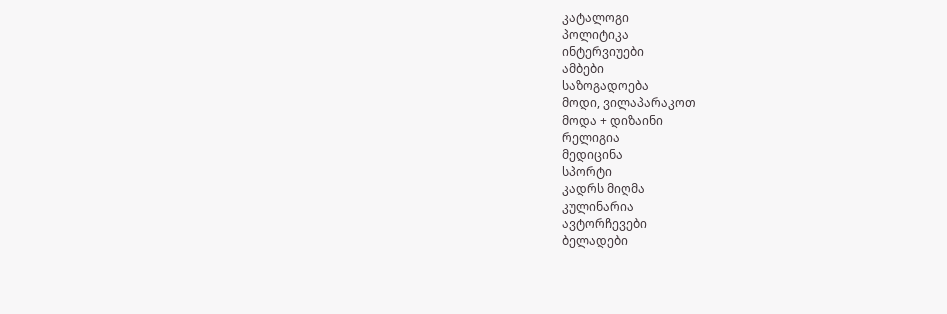კატალოგი
პოლიტიკა
ინტერვიუები
ამბები
საზოგადოება
მოდი, ვილაპარაკოთ
მოდა + დიზაინი
რელიგია
მედიცინა
სპორტი
კადრს მიღმა
კულინარია
ავტორჩევები
ბელადები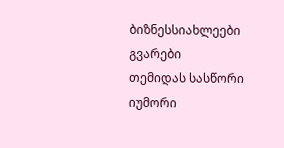ბიზნესსიახლეები
გვარები
თემიდას სასწორი
იუმორი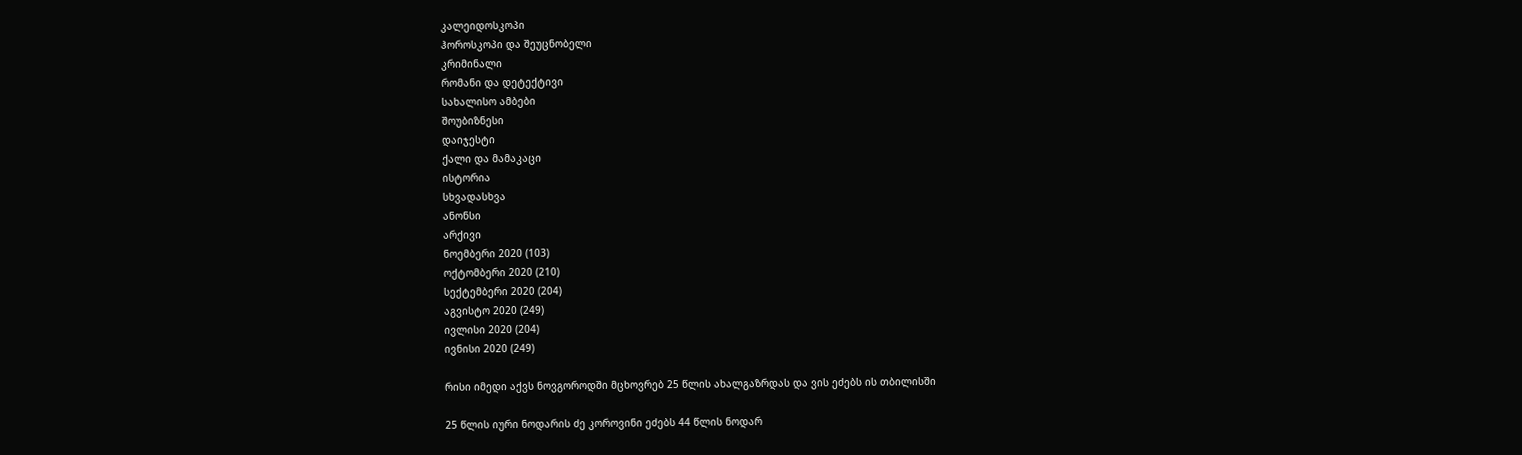კალეიდოსკოპი
ჰოროსკოპი და შეუცნობელი
კრიმინალი
რომანი და დეტექტივი
სახალისო ამბები
შოუბიზნესი
დაიჯესტი
ქალი და მამაკაცი
ისტორია
სხვადასხვა
ანონსი
არქივი
ნოემბერი 2020 (103)
ოქტომბერი 2020 (210)
სექტემბერი 2020 (204)
აგვისტო 2020 (249)
ივლისი 2020 (204)
ივნისი 2020 (249)

რისი იმედი აქვს ნოვგოროდში მცხოვრებ 25 წლის ახალგაზრდას და ვის ეძებს ის თბილისში

25 წლის იური ნოდარის ძე კოროვინი ეძებს 44 წლის ნოდარ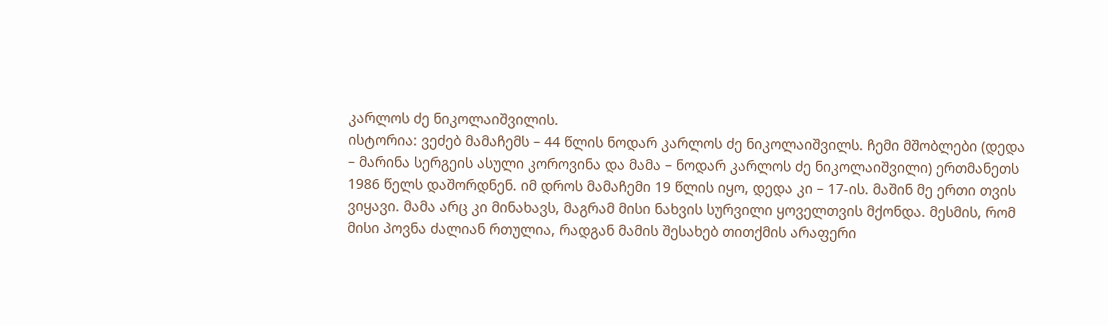კარლოს ძე ნიკოლაიშვილის.
ისტორია: ვეძებ მამაჩემს – 44 წლის ნოდარ კარლოს ძე ნიკოლაიშვილს. ჩემი მშობლები (დედა – მარინა სერგეის ასული კოროვინა და მამა – ნოდარ კარლოს ძე ნიკოლაიშვილი) ერთმანეთს 1986 წელს დაშორდნენ. იმ დროს მამაჩემი 19 წლის იყო, დედა კი – 17-ის. მაშინ მე ერთი თვის ვიყავი. მამა არც კი მინახავს, მაგრამ მისი ნახვის სურვილი ყოველთვის მქონდა. მესმის, რომ მისი პოვნა ძალიან რთულია, რადგან მამის შესახებ თითქმის არაფერი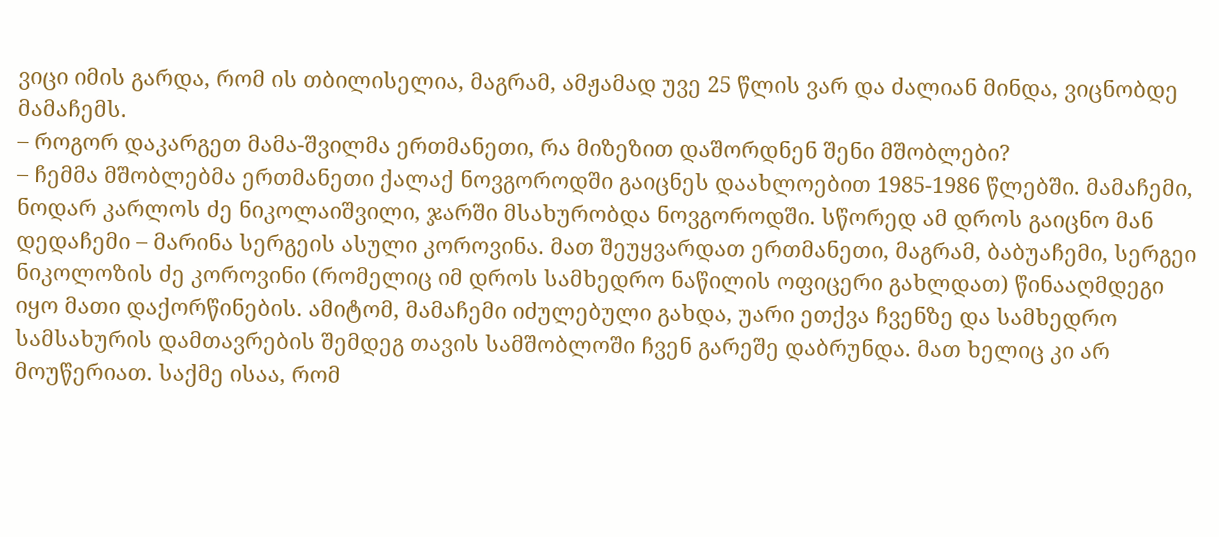ვიცი იმის გარდა, რომ ის თბილისელია, მაგრამ, ამჟამად უვე 25 წლის ვარ და ძალიან მინდა, ვიცნობდე მამაჩემს.
– როგორ დაკარგეთ მამა-შვილმა ერთმანეთი, რა მიზეზით დაშორდნენ შენი მშობლები?
– ჩემმა მშობლებმა ერთმანეთი ქალაქ ნოვგოროდში გაიცნეს დაახლოებით 1985-1986 წლებში. მამაჩემი, ნოდარ კარლოს ძე ნიკოლაიშვილი, ჯარში მსახურობდა ნოვგოროდში. სწორედ ამ დროს გაიცნო მან დედაჩემი – მარინა სერგეის ასული კოროვინა. მათ შეუყვარდათ ერთმანეთი, მაგრამ, ბაბუაჩემი, სერგეი ნიკოლოზის ძე კოროვინი (რომელიც იმ დროს სამხედრო ნაწილის ოფიცერი გახლდათ) წინააღმდეგი იყო მათი დაქორწინების. ამიტომ, მამაჩემი იძულებული გახდა, უარი ეთქვა ჩვენზე და სამხედრო სამსახურის დამთავრების შემდეგ თავის სამშობლოში ჩვენ გარეშე დაბრუნდა. მათ ხელიც კი არ მოუწერიათ. საქმე ისაა, რომ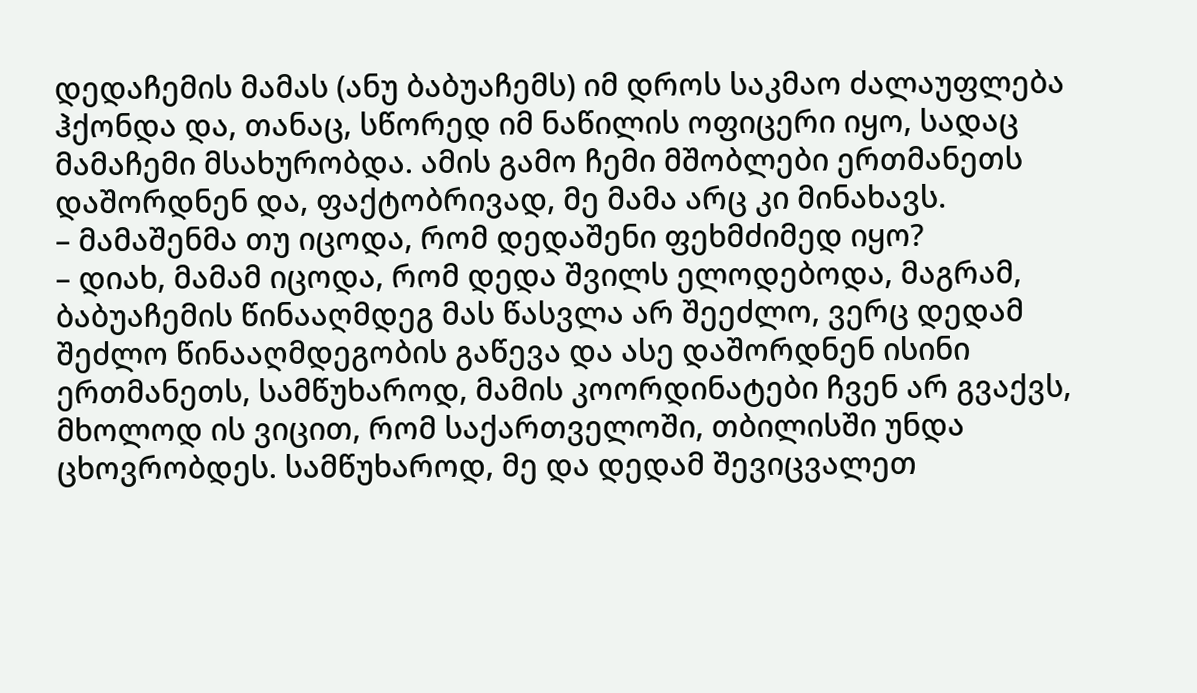დედაჩემის მამას (ანუ ბაბუაჩემს) იმ დროს საკმაო ძალაუფლება ჰქონდა და, თანაც, სწორედ იმ ნაწილის ოფიცერი იყო, სადაც მამაჩემი მსახურობდა. ამის გამო ჩემი მშობლები ერთმანეთს დაშორდნენ და, ფაქტობრივად, მე მამა არც კი მინახავს.
– მამაშენმა თუ იცოდა, რომ დედაშენი ფეხმძიმედ იყო?
– დიახ, მამამ იცოდა, რომ დედა შვილს ელოდებოდა, მაგრამ, ბაბუაჩემის წინააღმდეგ მას წასვლა არ შეეძლო, ვერც დედამ შეძლო წინააღმდეგობის გაწევა და ასე დაშორდნენ ისინი ერთმანეთს, სამწუხაროდ, მამის კოორდინატები ჩვენ არ გვაქვს, მხოლოდ ის ვიცით, რომ საქართველოში, თბილისში უნდა ცხოვრობდეს. სამწუხაროდ, მე და დედამ შევიცვალეთ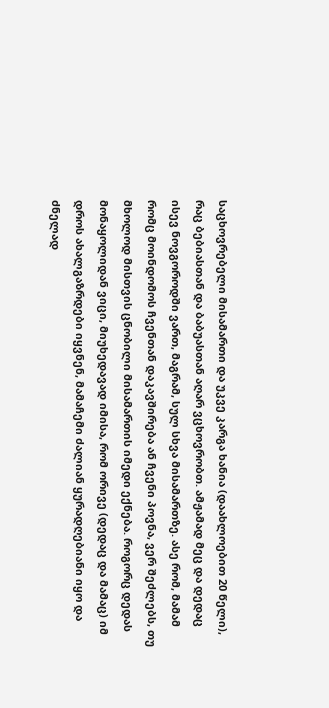საცხოვრებელი მისამართი და უკვე კარგა ხანია (დაახლოებით 20 წელი), რაც ბებიასთან და ბაბუასთან აღარ ვცხოვრობთ. ამჟამად მეც და დედაც ისევ ნოვგოროდში ვართ, მაგრამ, სულ სხვა მისამართზე. ასე რომ, მამამ რომც მოინდომოს ჩვენთან დაკავშირება ან ჩვენი პოვნა, ვერ შეძლებს, თუ მხოლოდ მისთვის ცნობილი მისამართის იმედი ექნება. როგორც დედას მონაყოლიდან ვიცი, მიუხედავად იმისა, რომ ორივე (დედაც და მამაც) იმ დროს ახალგაზრდები იყვნენ, მამაჩემი ძალიან ყურადღებიანი იყო და ძნელად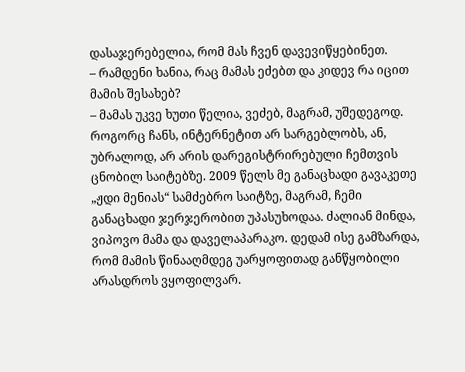დასაჯერებელია, რომ მას ჩვენ დავევიწყებინეთ.
– რამდენი ხანია, რაც მამას ეძებთ და კიდევ რა იცით მამის შესახებ?
– მამას უკვე ხუთი წელია, ვეძებ, მაგრამ, უშედეგოდ. როგორც ჩანს, ინტერნეტით არ სარგებლობს, ან, უბრალოდ, არ არის დარეგისტრირებული ჩემთვის ცნობილ საიტებზე. 2009 წელს მე განაცხადი გავაკეთე „ჟდი მენიას“ სამძებრო საიტზე, მაგრამ, ჩემი განაცხადი ჯერჯერობით უპასუხოდაა. ძალიან მინდა, ვიპოვო მამა და დაველაპარაკო. დედამ ისე გამზარდა, რომ მამის წინააღმდეგ უარყოფითად განწყობილი არასდროს ვყოფილვარ.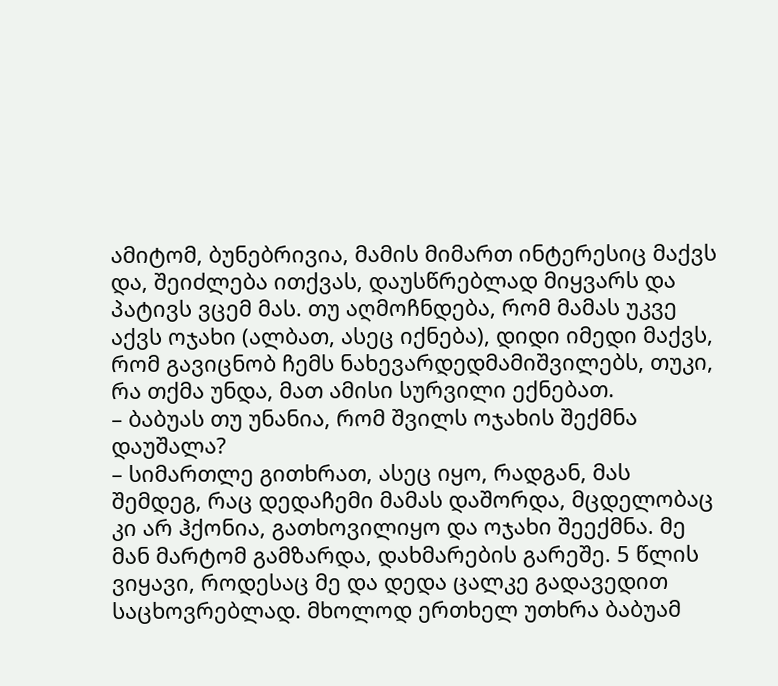ამიტომ, ბუნებრივია, მამის მიმართ ინტერესიც მაქვს და, შეიძლება ითქვას, დაუსწრებლად მიყვარს და პატივს ვცემ მას. თუ აღმოჩნდება, რომ მამას უკვე აქვს ოჯახი (ალბათ, ასეც იქნება), დიდი იმედი მაქვს, რომ გავიცნობ ჩემს ნახევარდედმამიშვილებს, თუკი, რა თქმა უნდა, მათ ამისი სურვილი ექნებათ.
– ბაბუას თუ უნანია, რომ შვილს ოჯახის შექმნა დაუშალა?
– სიმართლე გითხრათ, ასეც იყო, რადგან, მას შემდეგ, რაც დედაჩემი მამას დაშორდა, მცდელობაც კი არ ჰქონია, გათხოვილიყო და ოჯახი შეექმნა. მე მან მარტომ გამზარდა, დახმარების გარეშე. 5 წლის ვიყავი, როდესაც მე და დედა ცალკე გადავედით საცხოვრებლად. მხოლოდ ერთხელ უთხრა ბაბუამ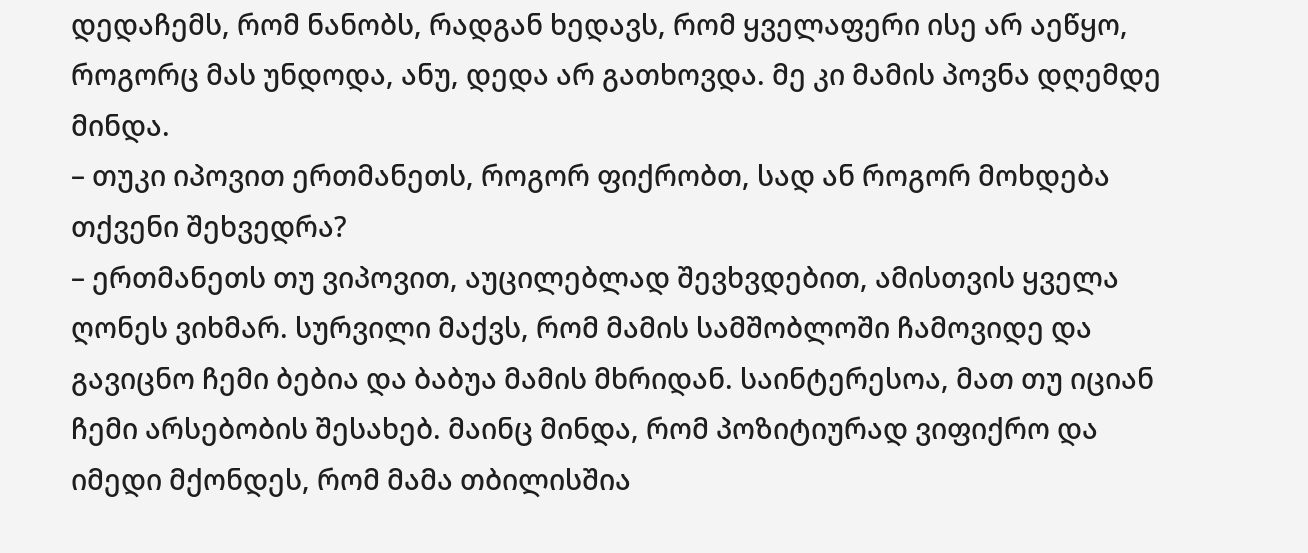დედაჩემს, რომ ნანობს, რადგან ხედავს, რომ ყველაფერი ისე არ აეწყო, როგორც მას უნდოდა, ანუ, დედა არ გათხოვდა. მე კი მამის პოვნა დღემდე მინდა.
– თუკი იპოვით ერთმანეთს, როგორ ფიქრობთ, სად ან როგორ მოხდება თქვენი შეხვედრა?
– ერთმანეთს თუ ვიპოვით, აუცილებლად შევხვდებით, ამისთვის ყველა ღონეს ვიხმარ. სურვილი მაქვს, რომ მამის სამშობლოში ჩამოვიდე და გავიცნო ჩემი ბებია და ბაბუა მამის მხრიდან. საინტერესოა, მათ თუ იციან ჩემი არსებობის შესახებ. მაინც მინდა, რომ პოზიტიურად ვიფიქრო და იმედი მქონდეს, რომ მამა თბილისშია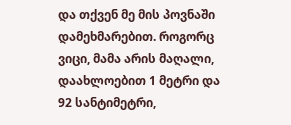და თქვენ მე მის პოვნაში დამეხმარებით. როგორც ვიცი, მამა არის მაღალი, დაახლოებით 1 მეტრი და 92 სანტიმეტრი,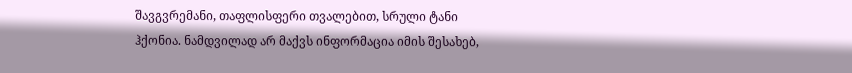შავგვრემანი, თაფლისფერი თვალებით, სრული ტანი ჰქონია. ნამდვილად არ მაქვს ინფორმაცია იმის შესახებ,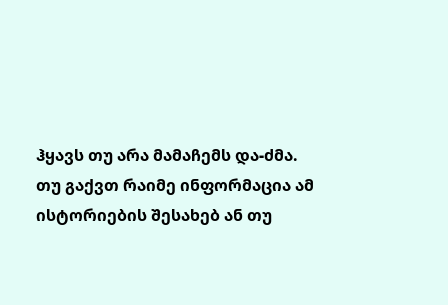ჰყავს თუ არა მამაჩემს და-ძმა.
თუ გაქვთ რაიმე ინფორმაცია ამ ისტორიების შესახებ ან თუ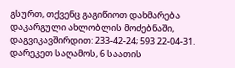გსურთ, თქვენც გაგიწიოთ დახმარება დაკარგული ახლობლის მოძებნაში, დაგვიკავშირდით: 233-42-24; 593 22-04-31. დარეკეთ საღამოს, 6 საათის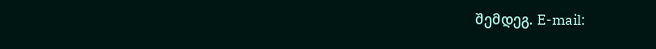შემდეგ. E-mail: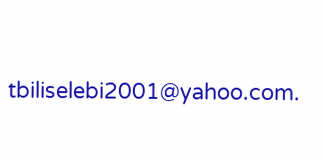tbiliselebi2001@yahoo.com.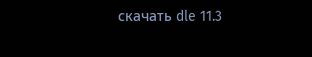скачать dle 11.3